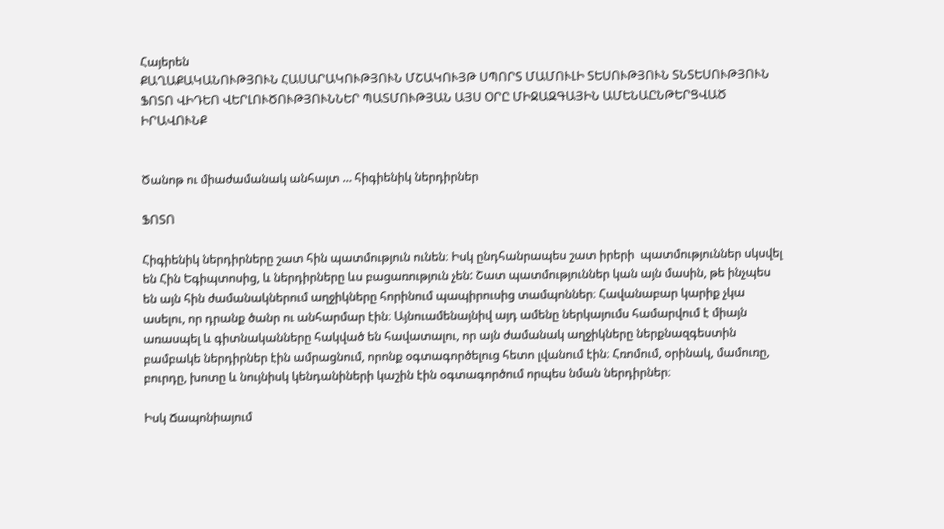Հայերեն
ՔԱՂԱՔԱԿԱՆՈՒԹՅՈՒՆ ՀԱՍԱՐԱԿՈՒԹՅՈՒՆ ՄՇԱԿՈՒՅԹ ՍՊՈՐՏ ՄԱՄՈՒԼԻ ՏԵՍՈՒԹՅՈՒՆ ՏՆՏԵՍՈՒԹՅՈՒՆ ՖՈՏՈ ՎԻԴԵՈ ՎԵՐԼՈՒԾՈՒԹՅՈՒՆՆԵՐ ՊԱՏՄՈՒԹՅԱՆ ԱՅՍ ՕՐԸ ՄԻՋԱԶԳԱՅԻՆ ԱՄԵՆԱԸՆԹԵՐՑՎԱԾ ԻՐԱՎՈՒՆՔ


Ծանոթ ու միաժամանակ անհայտ … հիգիենիկ ներդիրներ

ՖՈՏՈ

Հիգիենիկ ներդիրները շատ հին պատմություն ունեն։ Իսկ ընդհանրապես շատ իրերի  պատմություններ սկսվել են Հին Եգիպտոսից, և ներդիրները ևս բացառություն չեն: Շատ պատմություններ կան այն մասին, թե ինչպես են այն հին ժամանակներում աղջիկները հորինում պապիրուսից տամպոններ։ Հավանաբար կարիք չկա ասելու, որ դրանք ծանր ու անհարմար էին։ Այնուամենայնիվ այդ ամենը ներկայումս համարվում է միայն առասպել և գիտնականները հակված են հավատալու, որ այն ժամանակ աղջիկները ներքնազգեստին բամբակե ներդիրներ էին ամրացնում, որոնք օգտագործելուց հետո լվանում էին։ Հռոմում, օրինակ, մամուռը, բուրդը, խոտը և նույնիսկ կենդանիների կաշին էին օգտագործում որպես նման ներդիրներ։

Իսկ Ճապոնիայում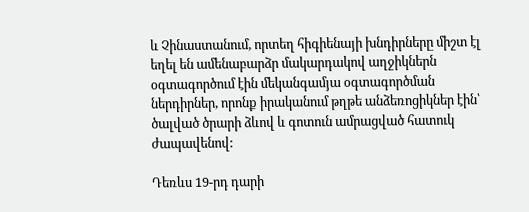և Չինաստանում, որտեղ հիգիենայի խնդիրները միշտ էլ եղել են ամենաբարձր մակարդակով աղջիկներն օգտագործում էին մեկանգամյա օգտագործման ներդիրներ, որոնք իրականում թղթե անձեռոցիկներ էին՝ ծալված ծրարի ձևով և գոտուն ամրացված հատուկ ժապավենով:

Դեռևս 19-րդ դարի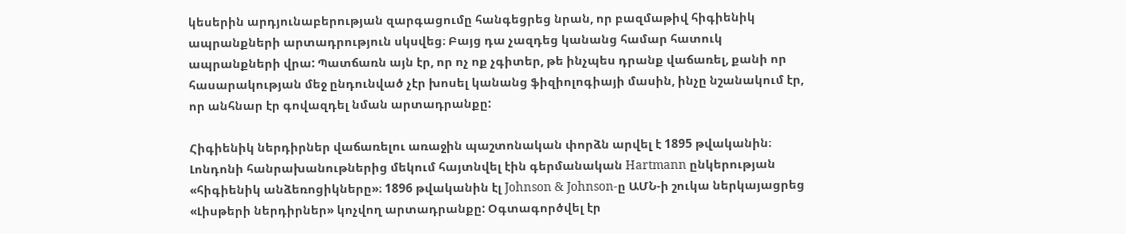կեսերին արդյունաբերության զարգացումը հանգեցրեց նրան, որ բազմաթիվ հիգիենիկ ապրանքների արտադրություն սկսվեց։ Բայց դա չազդեց կանանց համար հատուկ ապրանքների վրա: Պատճառն այն էր, որ ոչ ոք չգիտեր, թե ինչպես դրանք վաճառել, քանի որ հասարակության մեջ ընդունված չէր խոսել կանանց ֆիզիոլոգիայի մասին, ինչը նշանակում էր, որ անհնար էր գովազդել նման արտադրանքը:

Հիգիենիկ ներդիրներ վաճառելու առաջին պաշտոնական փորձն արվել է 1895 թվականին։ Լոնդոնի հանրախանութներից մեկում հայտնվել էին գերմանական Hartmann ընկերության «հիգիենիկ անձեռոցիկները»։ 1896 թվականին էլ Johnson & Johnson-ը ԱՄՆ-ի շուկա ներկայացրեց «Լիսթերի ներդիրներ» կոչվող արտադրանքը: Օգտագործվել էր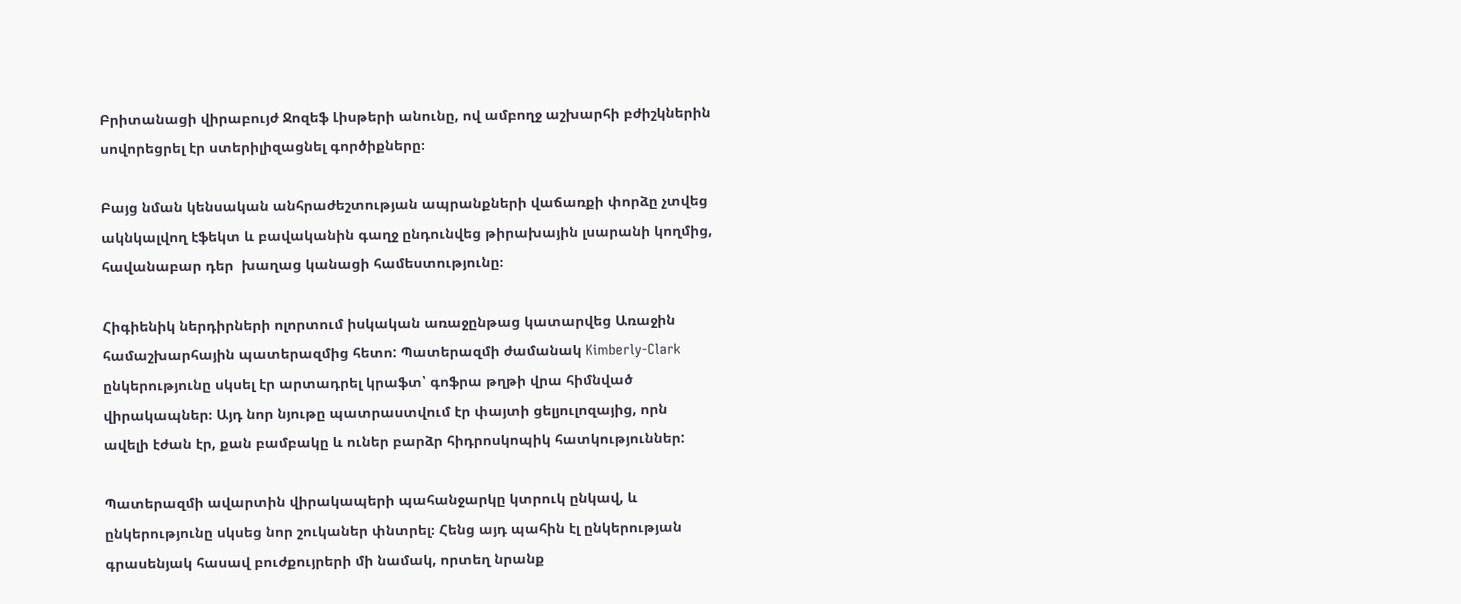Բրիտանացի վիրաբույժ Ջոզեֆ Լիսթերի անունը, ով ամբողջ աշխարհի բժիշկներին սովորեցրել էր ստերիլիզացնել գործիքները։

Բայց նման կենսական անհրաժեշտության ապրանքների վաճառքի փորձը չտվեց ակնկալվող էֆեկտ և բավականին գաղջ ընդունվեց թիրախային լսարանի կողմից, հավանաբար դեր  խաղաց կանացի համեստությունը։

Հիգիենիկ ներդիրների ոլորտում իսկական առաջընթաց կատարվեց Առաջին համաշխարհային պատերազմից հետո: Պատերազմի ժամանակ Kimberly-Clark ընկերությունը սկսել էր արտադրել կրաֆտ՝ գոֆրա թղթի վրա հիմնված վիրակապներ։ Այդ նոր նյութը պատրաստվում էր փայտի ցելյուլոզայից, որն ավելի էժան էր, քան բամբակը և ուներ բարձր հիդրոսկոպիկ հատկություններ:

Պատերազմի ավարտին վիրակապերի պահանջարկը կտրուկ ընկավ, և ընկերությունը սկսեց նոր շուկաներ փնտրել։ Հենց այդ պահին էլ ընկերության գրասենյակ հասավ բուժքույրերի մի նամակ, որտեղ նրանք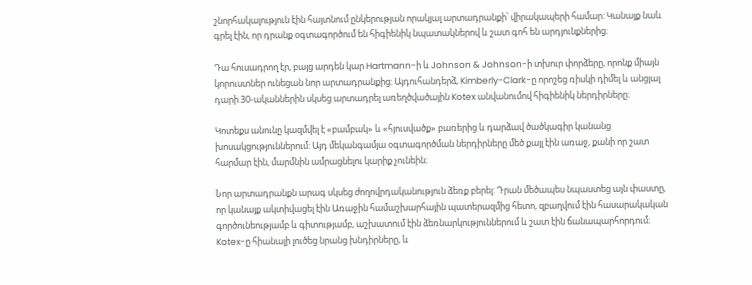շնորհակալություն էին հայտնում ընկերության որակյալ արտադրանքի՝ վիրակապերի համար: Կանայք նաև գրել էին, որ դրանք օգտագործում են հիգիենիկ նպատակներով և շատ գոհ են արդյունքներից։

Դա հուսադրող էր, բայց արդեն կար Hartmann-ի և Johnson & Johnson-ի տխուր փորձերը, որոնք միայն կորուստներ ունեցան նոր արտադրանքից: Այդուհանդերձ, Kimberly-Clark-ը որոշեց ռիսկի դիմել և անցյալ դարի 30-ականներին սկսեց արտադրել առեղծվածային Kotex անվանումով հիգիենիկ ներդիրները։

Կոտեքս անունը կազմվել է «բամբակ» և «հյուսվածք» բառերից և դարձավ ծածկագիր կանանց խոսակցություններում: Այդ մեկանգամյա օգտագործման ներդիրները մեծ քայլ էին առաջ, քանի որ շատ հարմար էին, մարմնին ամրացնելու կարիք չունեին։

Նոր արտադրանքն արագ սկսեց ժողովրդականություն ձեռք բերել: Դրան մեծապես նպաստեց այն փաստը, որ կանայք ակտիվացել էին Առաջին համաշխարհային պատերազմից հետո, զբաղվում էին հասարակական գործունեությամբ և գիտությամբ, աշխատում էին ձեռնարկություններում և շատ էին ճանապարհորդում։ Kotex-ը հիանալի լուծեց նրանց խնդիրները, և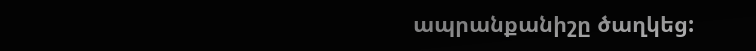ապրանքանիշը ծաղկեց: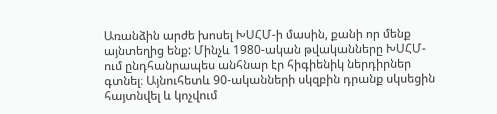Առանձին արժե խոսել ԽՍՀՄ-ի մասին, քանի որ մենք այնտեղից ենք: Մինչև 1980-ական թվականները ԽՍՀՄ-ում ընդհանրապես անհնար էր հիգիենիկ ներդիրներ գտնել։ Այնուհետև 90-ականների սկզբին դրանք սկսեցին հայտնվել և կոչվում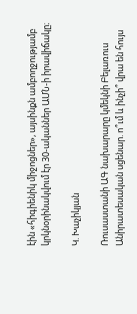էին «հիգիենիկ միջոցներ», այսինքն ամբողջությամբ կրկնօրինակվում էր 30-ականներ ԱՄՆ-ի իրավիճակը։

Կ. Խաչիկյան

Ռուսաստանի ԱԳ նախարարը կմեկնի Բելառուս Անիրատեսական սցենար. ո՞ւմ և ինչի՞ վրա են հույս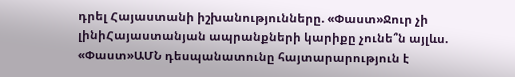դրել Հայաստանի իշխանությունները. «Փաստ»Ջուր չի լինիՀայաստանյան ապրանքների կարիքը չունե՞ն այլևս. «Փաստ»ԱՄՆ դեսպանատունը հայտարարություն է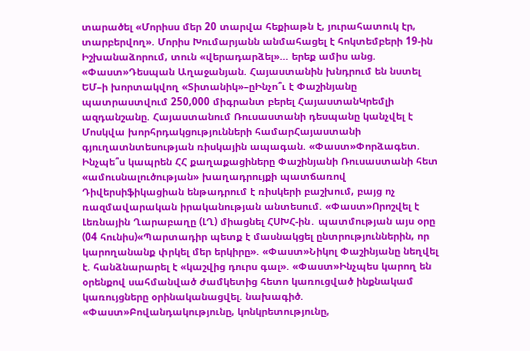տարածել «Մորիսս մեր 20 տարվա հեքիաթն է, յուրահատուկ էր, տարբերվող». Մորիս Խումարյանն անմահացել է հոկտեմբերի 19-ին Իշխանաձորում, տուն «վերադարձել»… երեք ամիս անց. «Փաստ»Դեսպան Աղաջանյան. Հայաստանին խնդրում են նստել ԵՄ–ի խորտակվող «Տիտանիկ»–ըԻնչո՞ւ է Փաշինյանը պատրաստվում 250,000 միգրանտ բերել ՀայաստանԿրեմլի ազդանշանը. Հայաստանում Ռուսաստանի դեսպանը կանչվել է Մոսկվա խորհրդակցությունների համարՀայաստանի գյուղատնտեսության ռիսկային ապագան. «Փաստ»Փորձագետ. Ինչպե՞ս կապրեն ՀՀ քաղաքացիները Փաշինյանի Ռուսաստանի հետ «ամուսնալուծության» խաղադրույքի պատճառով Դիվերսիֆիկացիան ենթադրում է ռիսկերի բաշխում, բայց ոչ ռազմավարական իրականության անտեսում. «Փաստ»Որոշվել է Լեռնային Ղարաբաղը (ԼՂ) միացնել ՀՍԽՀ-ին․ պատմության այս օրը (04 հունիս)«Պարտադիր պետք է մասնակցել ընտրություններին, որ կարողանանք փրկել մեր երկիրը». «Փաստ»Նիկոլ Փաշինյանը նեղվել է. հանձնարարել է «կաշվից դուրս գալ». «Փաստ»Ինչպես կարող են օրենքով սահմանված ժամկետից հետո կառուցված ինքնակամ կառույցները օրինականացվել. նախագիծ. «Փաստ»Բովանդակությունը, կոնկրետությունը,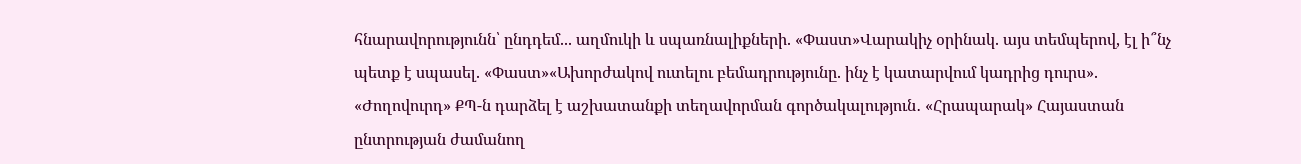հնարավորությունն՝ ընդդեմ... աղմուկի և սպառնալիքների. «Փաստ»Վարակիչ օրինակ. այս տեմպերով, էլ ի՞նչ պետք է սպասել. «Փաստ»«Ախորժակով ուտելու բեմադրությունը. ինչ է կատարվում կադրից դուրս». «Ժողովուրդ» ՔՊ-ն դարձել է աշխատանքի տեղավորման գործակալություն․ «Հրապարակ» Հայաստան ընտրության ժամանող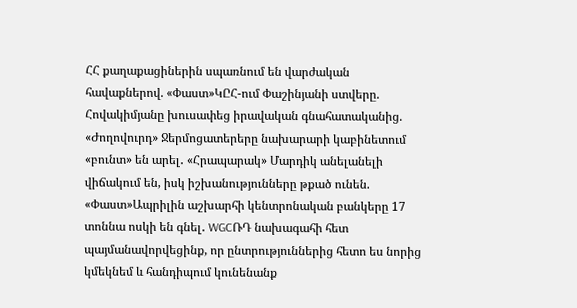ՀՀ քաղաքացիներին սպառնում են վարժական հավաքներով. «Փաստ»ԿԸՀ-ում Փաշինյանի ստվերը. Հովակիմյանը խուսափեց իրավական գնահատականից. «Ժողովուրդ» Ջերմոցատերերը նախարարի կաբինետում «բունտ» են արել․ «Հրապարակ» Մարդիկ անելանելի վիճակում են, իսկ իշխանությունները թքած ունեն. «Փաստ»Ապրիլին աշխարհի կենտրոնական բանկերը 17 տոննա ոսկի են գնել․ WGCՌԴ նախագահի հետ պայմանավորվեցինք, որ ընտրություններից հետո ես նորից կմեկնեմ և հանդիպում կունենանք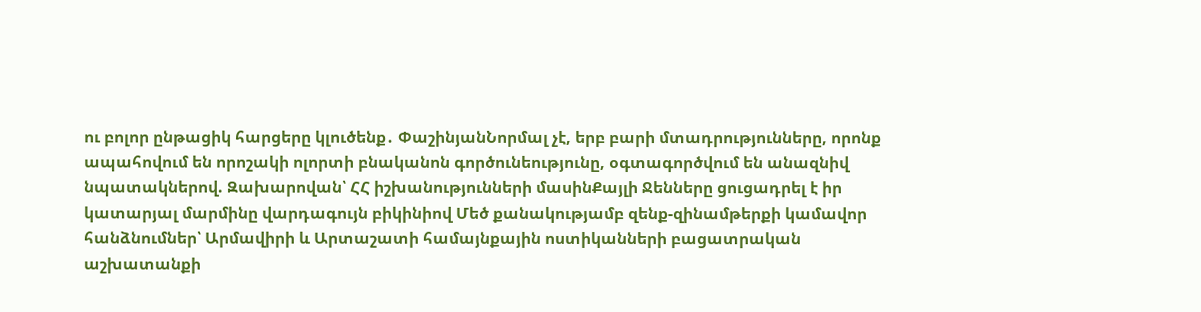ու բոլոր ընթացիկ հարցերը կլուծենք․ ՓաշինյանՆորմալ չէ, երբ բարի մտադրությունները, որոնք ապահովում են որոշակի ոլորտի բնականոն գործունեությունը, օգտագործվում են անազնիվ նպատակներով. Զախարովան՝ ՀՀ իշխանությունների մասինՔայլի Ջենները ցուցադրել է իր կատարյալ մարմինը վարդագույն բիկինիով Մեծ քանակությամբ զենք-զինամթերքի կամավոր հանձնումներ՝ Արմավիրի և Արտաշատի համայնքային ոստիկանների բացատրական աշխատանքի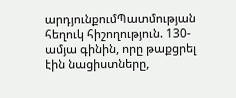արդյունքումՊատմության հեղուկ հիշողություն. 130-ամյա գինին, որը թաքցրել էին նացիստները,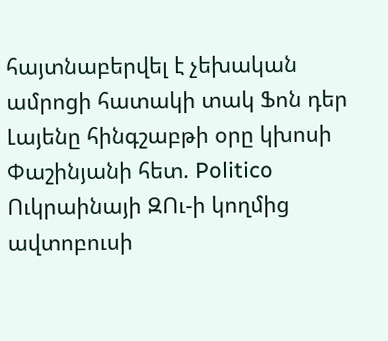հայտնաբերվել է չեխական ամրոցի հատակի տակ Ֆոն դեր Լայենը հինգշաբթի օրը կխոսի Փաշինյանի հետ. Politico Ուկրաինայի ԶՈւ-ի կողմից ավտոբուսի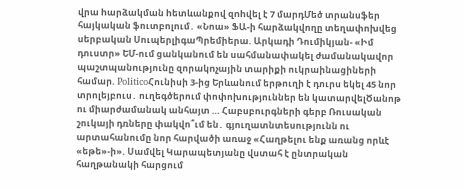վրա hարձակման hետևանքով զnhվել է 7 մարդՄեծ տրանսֆեր հայկական ֆուտբոլում․ «Նոա» ՖԱ-ի հարձակվողը տեղափոխվեց սերբական ՍուպերլիգաՊրեմիերա. Արկադի Դումիկյան- «Իմ դուստր» ԵՄ-ում ցանկանում են սահմանափակել ժամանակավոր պաշտպանnւթյունը զորակnչային տարիքի ուկրաինացիների համար. PoliticoՀունիսի 3-ից Երևանում երթուղի է դուրս եկել 45 նոր տրոլեյբուս․ ուղեգծերում փոփոխություններ են կատարվելԾանոթ ու միարժամանակ անհայտ … Հաբսբուրգների գերբ Ռուսական շուկայի դռները փակվո՞ւմ են․ գյուղատնտեսությունն ու արտահանումը նոր հարվածի առաջ «Հաղթելու ենք առանց որևէ «եթե»-ի». Սամվել Կարապետյանը վստահ է ընտրական հաղթանակի հարցում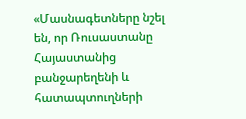«Մասնագետները նշել են, որ Ռուսաստանը Հայաստանից բանջարեղենի և հատապտուղների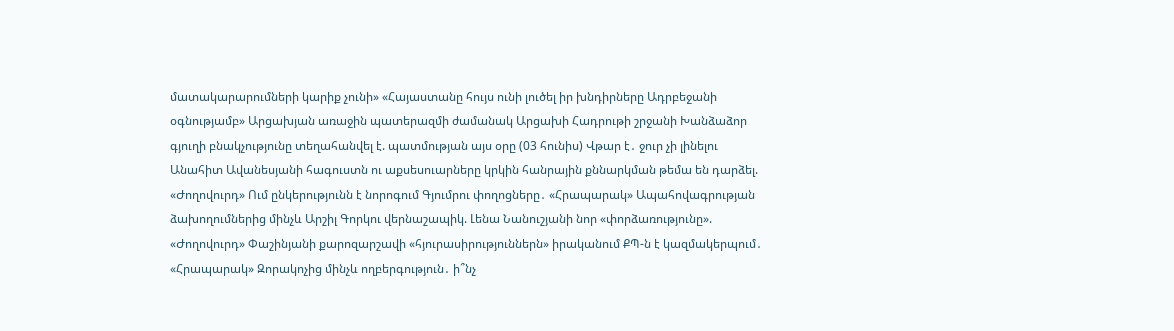մատակարարումների կարիք չունի» «Հայաստանը հույս ունի լուծել իր խնդիրները Ադրբեջանի օգնությամբ» Արցախյան առաջին պատերազմի ժամանակ Արցախի Հադրութի շրջանի Խանձաձոր գյուղի բնակչությունը տեղահանվել է. պատմության այս օրը (03 հունիս) Վթար է․ ջուր չի լինելու Անահիտ Ավանեսյանի հագուստն ու աքսեսուարները կրկին հանրային քննարկման թեմա են դարձել. «Ժողովուրդ» Ում ընկերությունն է նորոգում Գյումրու փողոցները․ «Հրապարակ» Ապահովագրության ձախողումներից մինչև Արշիլ Գորկու վերնաշապիկ. Լենա Նանուշյանի նոր «փորձառությունը». «Ժողովուրդ» Փաշինյանի քարոզարշավի «հյուրասիրություններն» իրականում ՔՊ-ն է կազմակերպում․ «Հրապարակ» Զորակոչից մինչև ողբերգություն․ ի՞նչ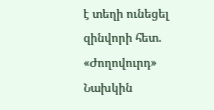է տեղի ունեցել զինվորի հետ. «Ժողովուրդ» Նախկին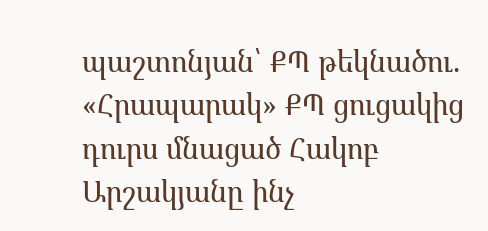պաշտոնյան՝ ՔՊ թեկնածու. «Հրապարակ» ՔՊ ցուցակից դուրս մնացած Հակոբ Արշակյանը ինչ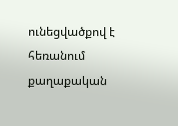ունեցվածքով է հեռանում քաղաքական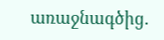առաջնագծից.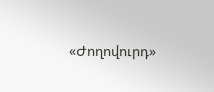«Ժողովուրդ»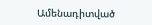Ամենադիտված